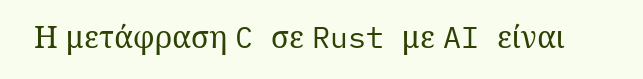Η μετάφραση C σε Rust με AI είναι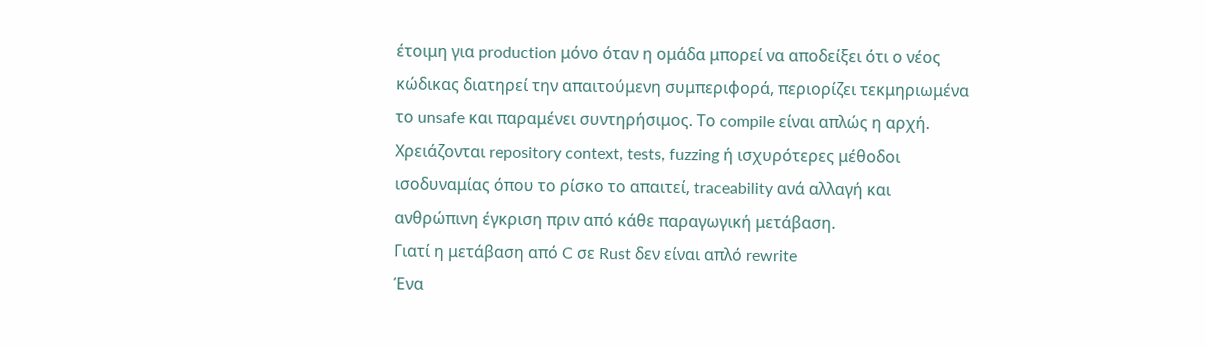έτοιμη για production μόνο όταν η ομάδα μπορεί να αποδείξει ότι ο νέος κώδικας διατηρεί την απαιτούμενη συμπεριφορά, περιορίζει τεκμηριωμένα το unsafe και παραμένει συντηρήσιμος. Το compile είναι απλώς η αρχή. Χρειάζονται repository context, tests, fuzzing ή ισχυρότερες μέθοδοι ισοδυναμίας όπου το ρίσκο το απαιτεί, traceability ανά αλλαγή και ανθρώπινη έγκριση πριν από κάθε παραγωγική μετάβαση.
Γιατί η μετάβαση από C σε Rust δεν είναι απλό rewrite
Ένα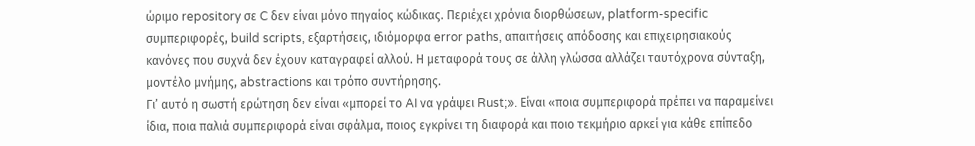ώριμο repository σε C δεν είναι μόνο πηγαίος κώδικας. Περιέχει χρόνια διορθώσεων, platform-specific συμπεριφορές, build scripts, εξαρτήσεις, ιδιόμορφα error paths, απαιτήσεις απόδοσης και επιχειρησιακούς κανόνες που συχνά δεν έχουν καταγραφεί αλλού. Η μεταφορά τους σε άλλη γλώσσα αλλάζει ταυτόχρονα σύνταξη, μοντέλο μνήμης, abstractions και τρόπο συντήρησης.
Γι’ αυτό η σωστή ερώτηση δεν είναι «μπορεί το AI να γράψει Rust;». Είναι «ποια συμπεριφορά πρέπει να παραμείνει ίδια, ποια παλιά συμπεριφορά είναι σφάλμα, ποιος εγκρίνει τη διαφορά και ποιο τεκμήριο αρκεί για κάθε επίπεδο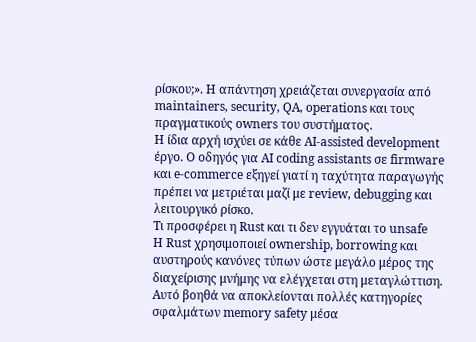ρίσκου;». Η απάντηση χρειάζεται συνεργασία από maintainers, security, QA, operations και τους πραγματικούς owners του συστήματος.
Η ίδια αρχή ισχύει σε κάθε AI-assisted development έργο. Ο οδηγός για AI coding assistants σε firmware και e-commerce εξηγεί γιατί η ταχύτητα παραγωγής πρέπει να μετριέται μαζί με review, debugging και λειτουργικό ρίσκο.
Τι προσφέρει η Rust και τι δεν εγγυάται το unsafe
Η Rust χρησιμοποιεί ownership, borrowing και αυστηρούς κανόνες τύπων ώστε μεγάλο μέρος της διαχείρισης μνήμης να ελέγχεται στη μεταγλώττιση. Αυτό βοηθά να αποκλείονται πολλές κατηγορίες σφαλμάτων memory safety μέσα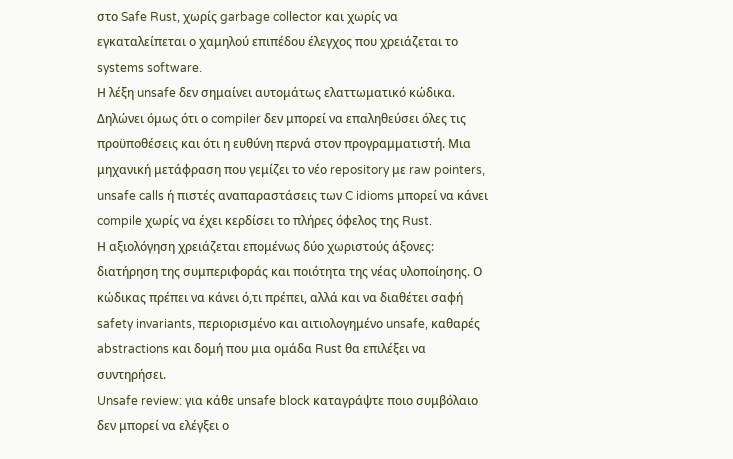στο Safe Rust, χωρίς garbage collector και χωρίς να εγκαταλείπεται ο χαμηλού επιπέδου έλεγχος που χρειάζεται το systems software.
Η λέξη unsafe δεν σημαίνει αυτομάτως ελαττωματικό κώδικα. Δηλώνει όμως ότι ο compiler δεν μπορεί να επαληθεύσει όλες τις προϋποθέσεις και ότι η ευθύνη περνά στον προγραμματιστή. Μια μηχανική μετάφραση που γεμίζει το νέο repository με raw pointers, unsafe calls ή πιστές αναπαραστάσεις των C idioms μπορεί να κάνει compile χωρίς να έχει κερδίσει το πλήρες όφελος της Rust.
Η αξιολόγηση χρειάζεται επομένως δύο χωριστούς άξονες: διατήρηση της συμπεριφοράς και ποιότητα της νέας υλοποίησης. Ο κώδικας πρέπει να κάνει ό,τι πρέπει, αλλά και να διαθέτει σαφή safety invariants, περιορισμένο και αιτιολογημένο unsafe, καθαρές abstractions και δομή που μια ομάδα Rust θα επιλέξει να συντηρήσει.
Unsafe review: για κάθε unsafe block καταγράψτε ποιο συμβόλαιο δεν μπορεί να ελέγξει ο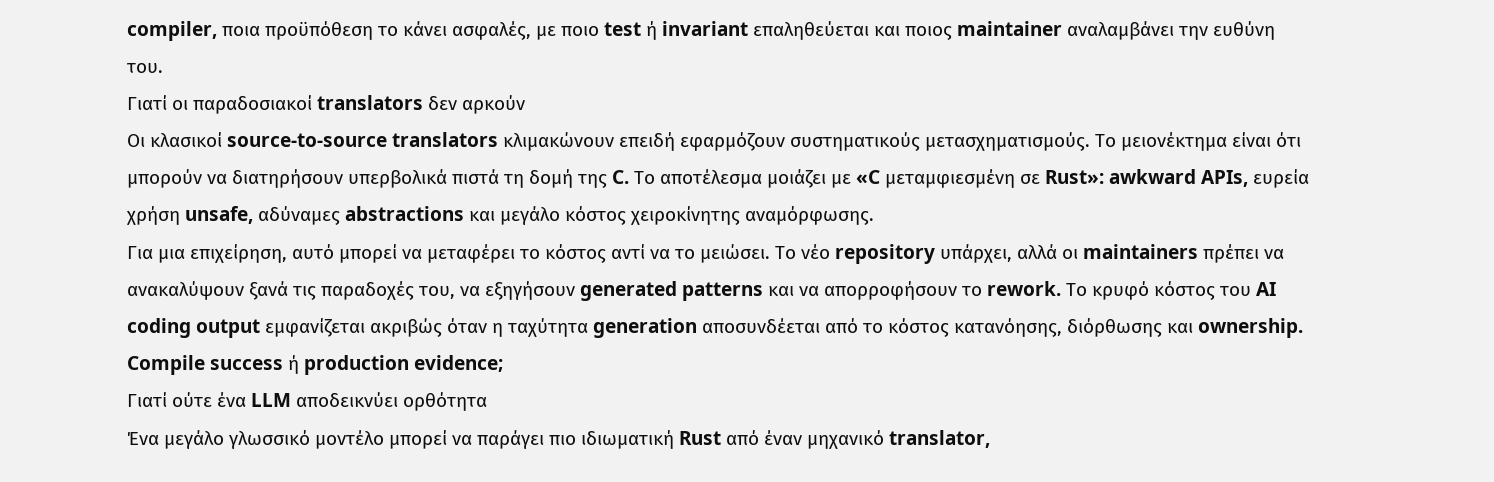compiler, ποια προϋπόθεση το κάνει ασφαλές, με ποιο test ή invariant επαληθεύεται και ποιος maintainer αναλαμβάνει την ευθύνη του.
Γιατί οι παραδοσιακοί translators δεν αρκούν
Οι κλασικοί source-to-source translators κλιμακώνουν επειδή εφαρμόζουν συστηματικούς μετασχηματισμούς. Το μειονέκτημα είναι ότι μπορούν να διατηρήσουν υπερβολικά πιστά τη δομή της C. Το αποτέλεσμα μοιάζει με «C μεταμφιεσμένη σε Rust»: awkward APIs, ευρεία χρήση unsafe, αδύναμες abstractions και μεγάλο κόστος χειροκίνητης αναμόρφωσης.
Για μια επιχείρηση, αυτό μπορεί να μεταφέρει το κόστος αντί να το μειώσει. Το νέο repository υπάρχει, αλλά οι maintainers πρέπει να ανακαλύψουν ξανά τις παραδοχές του, να εξηγήσουν generated patterns και να απορροφήσουν το rework. Το κρυφό κόστος του AI coding output εμφανίζεται ακριβώς όταν η ταχύτητα generation αποσυνδέεται από το κόστος κατανόησης, διόρθωσης και ownership.
Compile success ή production evidence;
Γιατί ούτε ένα LLM αποδεικνύει ορθότητα
Ένα μεγάλο γλωσσικό μοντέλο μπορεί να παράγει πιο ιδιωματική Rust από έναν μηχανικό translator,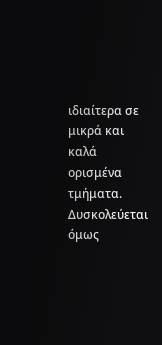ιδιαίτερα σε μικρά και καλά ορισμένα τμήματα. Δυσκολεύεται όμως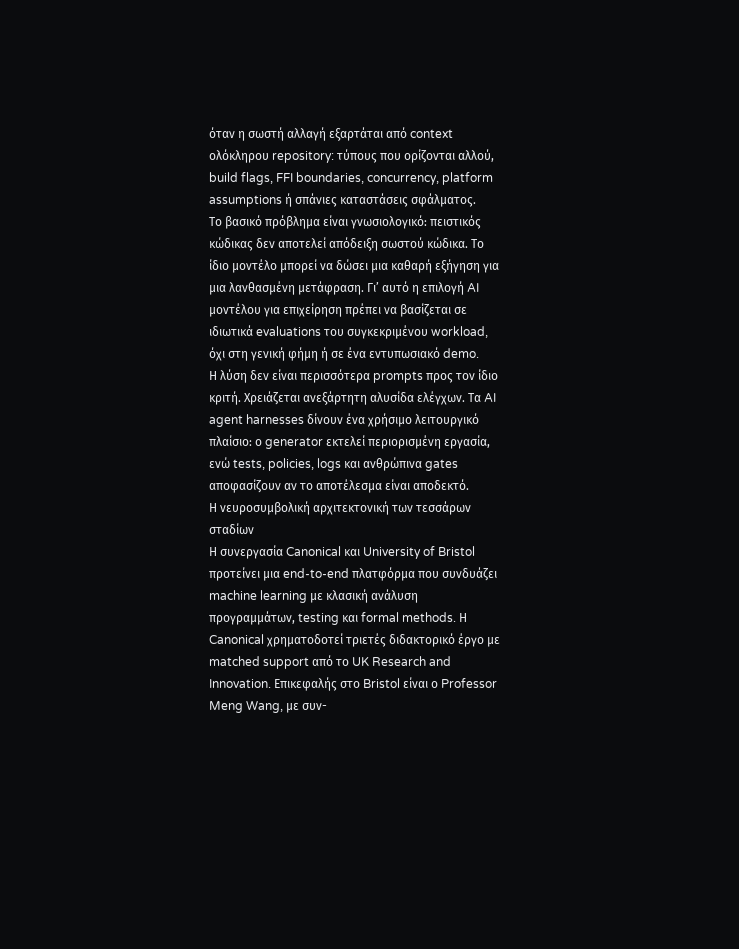όταν η σωστή αλλαγή εξαρτάται από context ολόκληρου repository: τύπους που ορίζονται αλλού, build flags, FFI boundaries, concurrency, platform assumptions ή σπάνιες καταστάσεις σφάλματος.
Το βασικό πρόβλημα είναι γνωσιολογικό: πειστικός κώδικας δεν αποτελεί απόδειξη σωστού κώδικα. Το ίδιο μοντέλο μπορεί να δώσει μια καθαρή εξήγηση για μια λανθασμένη μετάφραση. Γι’ αυτό η επιλογή AI μοντέλου για επιχείρηση πρέπει να βασίζεται σε ιδιωτικά evaluations του συγκεκριμένου workload, όχι στη γενική φήμη ή σε ένα εντυπωσιακό demo.
Η λύση δεν είναι περισσότερα prompts προς τον ίδιο κριτή. Χρειάζεται ανεξάρτητη αλυσίδα ελέγχων. Τα AI agent harnesses δίνουν ένα χρήσιμο λειτουργικό πλαίσιο: ο generator εκτελεί περιορισμένη εργασία, ενώ tests, policies, logs και ανθρώπινα gates αποφασίζουν αν το αποτέλεσμα είναι αποδεκτό.
Η νευροσυμβολική αρχιτεκτονική των τεσσάρων σταδίων
Η συνεργασία Canonical και University of Bristol προτείνει μια end-to-end πλατφόρμα που συνδυάζει machine learning με κλασική ανάλυση προγραμμάτων, testing και formal methods. Η Canonical χρηματοδοτεί τριετές διδακτορικό έργο με matched support από το UK Research and Innovation. Επικεφαλής στο Bristol είναι ο Professor Meng Wang, με συν-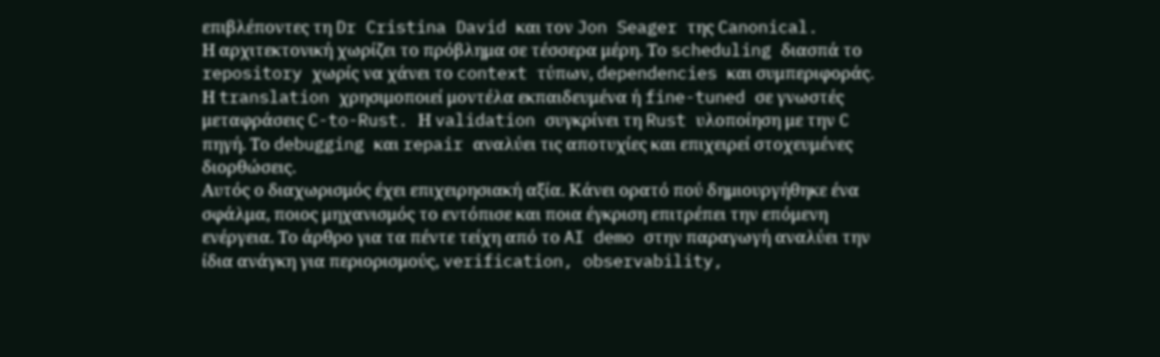επιβλέποντες τη Dr Cristina David και τον Jon Seager της Canonical.
Η αρχιτεκτονική χωρίζει το πρόβλημα σε τέσσερα μέρη. Το scheduling διασπά το repository χωρίς να χάνει το context τύπων, dependencies και συμπεριφοράς. Η translation χρησιμοποιεί μοντέλα εκπαιδευμένα ή fine-tuned σε γνωστές μεταφράσεις C-to-Rust. Η validation συγκρίνει τη Rust υλοποίηση με την C πηγή. Το debugging και repair αναλύει τις αποτυχίες και επιχειρεί στοχευμένες διορθώσεις.
Αυτός ο διαχωρισμός έχει επιχειρησιακή αξία. Κάνει ορατό πού δημιουργήθηκε ένα σφάλμα, ποιος μηχανισμός το εντόπισε και ποια έγκριση επιτρέπει την επόμενη ενέργεια. Το άρθρο για τα πέντε τείχη από το AI demo στην παραγωγή αναλύει την ίδια ανάγκη για περιορισμούς, verification, observability,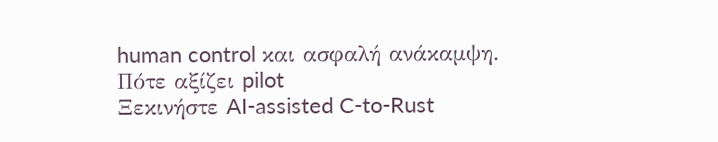human control και ασφαλή ανάκαμψη.
Πότε αξίζει pilot
Ξεκινήστε AI-assisted C-to-Rust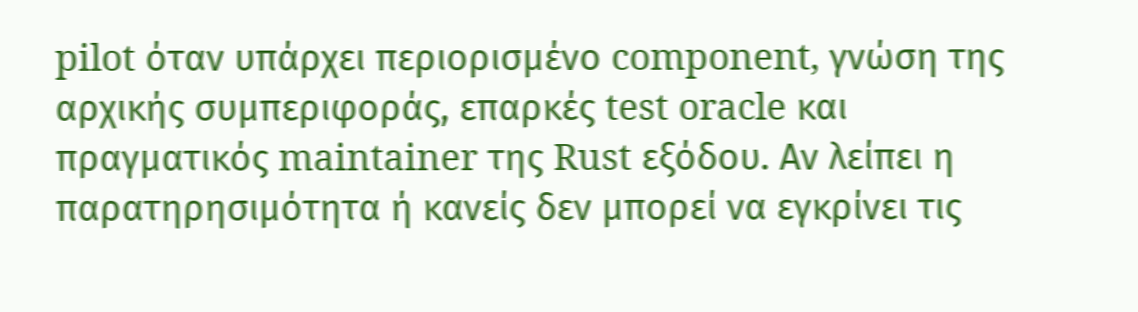pilot όταν υπάρχει περιορισμένο component, γνώση της αρχικής συμπεριφοράς, επαρκές test oracle και πραγματικός maintainer της Rust εξόδου. Αν λείπει η παρατηρησιμότητα ή κανείς δεν μπορεί να εγκρίνει τις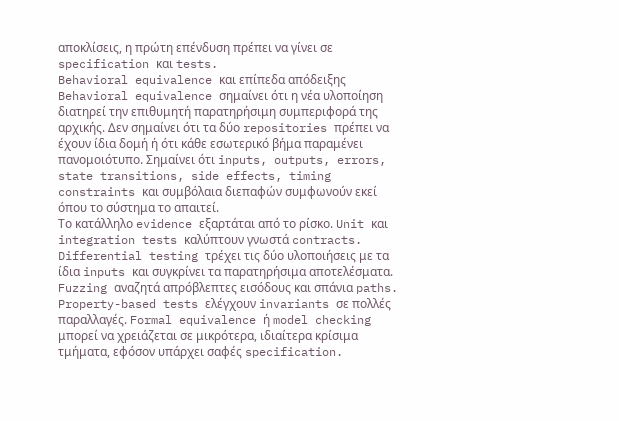αποκλίσεις, η πρώτη επένδυση πρέπει να γίνει σε specification και tests.
Behavioral equivalence και επίπεδα απόδειξης
Behavioral equivalence σημαίνει ότι η νέα υλοποίηση διατηρεί την επιθυμητή παρατηρήσιμη συμπεριφορά της αρχικής. Δεν σημαίνει ότι τα δύο repositories πρέπει να έχουν ίδια δομή ή ότι κάθε εσωτερικό βήμα παραμένει πανομοιότυπο. Σημαίνει ότι inputs, outputs, errors, state transitions, side effects, timing constraints και συμβόλαια διεπαφών συμφωνούν εκεί όπου το σύστημα το απαιτεί.
Το κατάλληλο evidence εξαρτάται από το ρίσκο. Unit και integration tests καλύπτουν γνωστά contracts. Differential testing τρέχει τις δύο υλοποιήσεις με τα ίδια inputs και συγκρίνει τα παρατηρήσιμα αποτελέσματα. Fuzzing αναζητά απρόβλεπτες εισόδους και σπάνια paths. Property-based tests ελέγχουν invariants σε πολλές παραλλαγές. Formal equivalence ή model checking μπορεί να χρειάζεται σε μικρότερα, ιδιαίτερα κρίσιμα τμήματα, εφόσον υπάρχει σαφές specification.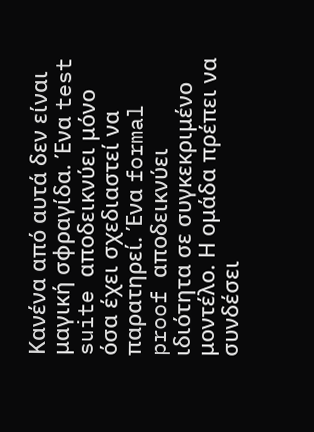Κανένα από αυτά δεν είναι μαγική σφραγίδα. Ένα test suite αποδεικνύει μόνο όσα έχει σχεδιαστεί να παρατηρεί. Ένα formal proof αποδεικνύει ιδιότητα σε συγκεκριμένο μοντέλο. Η ομάδα πρέπει να συνδέσει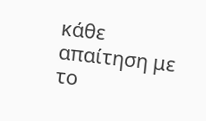κάθε απαίτηση με το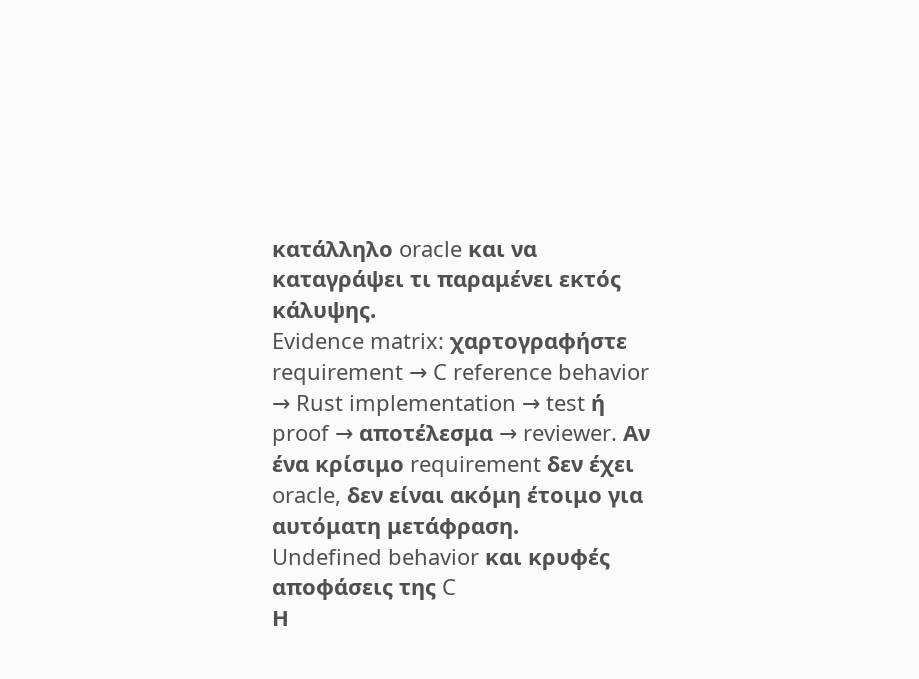κατάλληλο oracle και να καταγράψει τι παραμένει εκτός κάλυψης.
Evidence matrix: χαρτογραφήστε requirement → C reference behavior → Rust implementation → test ή proof → αποτέλεσμα → reviewer. Αν ένα κρίσιμο requirement δεν έχει oracle, δεν είναι ακόμη έτοιμο για αυτόματη μετάφραση.
Undefined behavior και κρυφές αποφάσεις της C
Η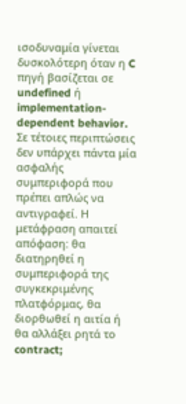ισοδυναμία γίνεται δυσκολότερη όταν η C πηγή βασίζεται σε undefined ή implementation-dependent behavior. Σε τέτοιες περιπτώσεις δεν υπάρχει πάντα μία ασφαλής συμπεριφορά που πρέπει απλώς να αντιγραφεί. Η μετάφραση απαιτεί απόφαση: θα διατηρηθεί η συμπεριφορά της συγκεκριμένης πλατφόρμας, θα διορθωθεί η αιτία ή θα αλλάξει ρητά το contract;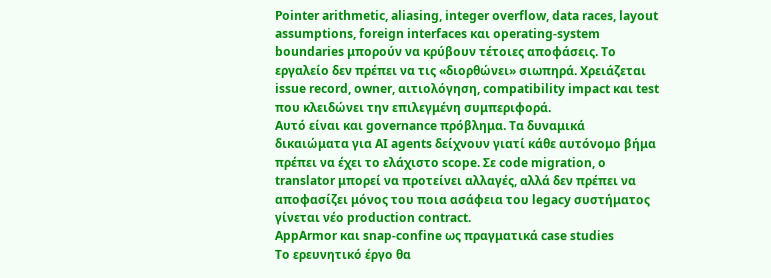Pointer arithmetic, aliasing, integer overflow, data races, layout assumptions, foreign interfaces και operating-system boundaries μπορούν να κρύβουν τέτοιες αποφάσεις. Το εργαλείο δεν πρέπει να τις «διορθώνει» σιωπηρά. Χρειάζεται issue record, owner, αιτιολόγηση, compatibility impact και test που κλειδώνει την επιλεγμένη συμπεριφορά.
Αυτό είναι και governance πρόβλημα. Τα δυναμικά δικαιώματα για AI agents δείχνουν γιατί κάθε αυτόνομο βήμα πρέπει να έχει το ελάχιστο scope. Σε code migration, ο translator μπορεί να προτείνει αλλαγές, αλλά δεν πρέπει να αποφασίζει μόνος του ποια ασάφεια του legacy συστήματος γίνεται νέο production contract.
AppArmor και snap-confine ως πραγματικά case studies
Το ερευνητικό έργο θα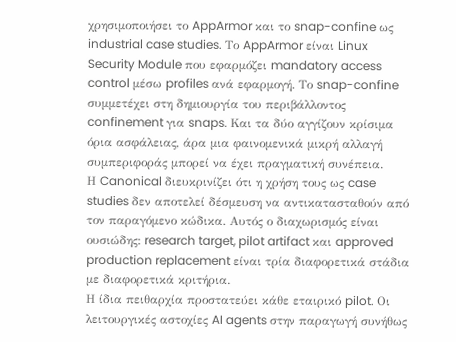χρησιμοποιήσει το AppArmor και το snap-confine ως industrial case studies. Το AppArmor είναι Linux Security Module που εφαρμόζει mandatory access control μέσω profiles ανά εφαρμογή. Το snap-confine συμμετέχει στη δημιουργία του περιβάλλοντος confinement για snaps. Και τα δύο αγγίζουν κρίσιμα όρια ασφάλειας, άρα μια φαινομενικά μικρή αλλαγή συμπεριφοράς μπορεί να έχει πραγματική συνέπεια.
Η Canonical διευκρινίζει ότι η χρήση τους ως case studies δεν αποτελεί δέσμευση να αντικατασταθούν από τον παραγόμενο κώδικα. Αυτός ο διαχωρισμός είναι ουσιώδης: research target, pilot artifact και approved production replacement είναι τρία διαφορετικά στάδια με διαφορετικά κριτήρια.
Η ίδια πειθαρχία προστατεύει κάθε εταιρικό pilot. Οι λειτουργικές αστοχίες AI agents στην παραγωγή συνήθως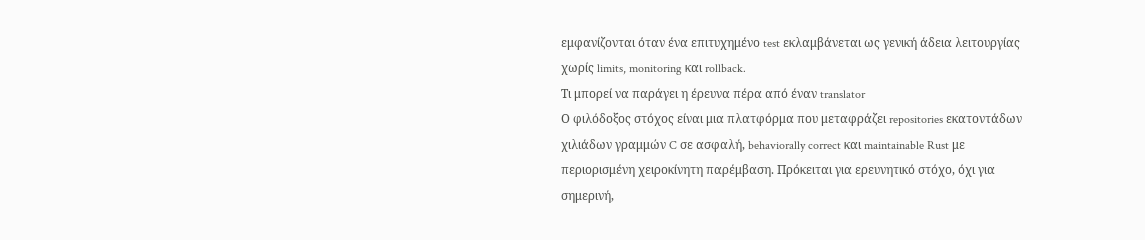εμφανίζονται όταν ένα επιτυχημένο test εκλαμβάνεται ως γενική άδεια λειτουργίας χωρίς limits, monitoring και rollback.
Τι μπορεί να παράγει η έρευνα πέρα από έναν translator
Ο φιλόδοξος στόχος είναι μια πλατφόρμα που μεταφράζει repositories εκατοντάδων χιλιάδων γραμμών C σε ασφαλή, behaviorally correct και maintainable Rust με περιορισμένη χειροκίνητη παρέμβαση. Πρόκειται για ερευνητικό στόχο, όχι για σημερινή,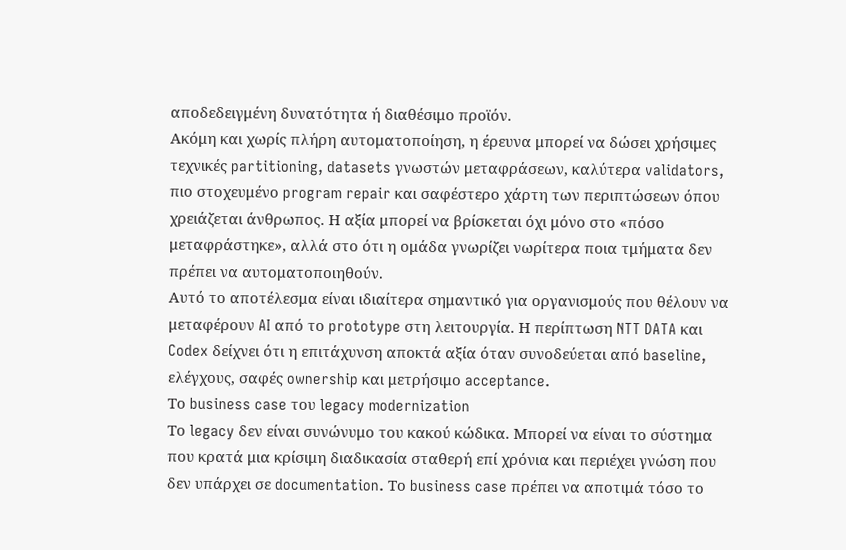αποδεδειγμένη δυνατότητα ή διαθέσιμο προϊόν.
Ακόμη και χωρίς πλήρη αυτοματοποίηση, η έρευνα μπορεί να δώσει χρήσιμες τεχνικές partitioning, datasets γνωστών μεταφράσεων, καλύτερα validators, πιο στοχευμένο program repair και σαφέστερο χάρτη των περιπτώσεων όπου χρειάζεται άνθρωπος. Η αξία μπορεί να βρίσκεται όχι μόνο στο «πόσο μεταφράστηκε», αλλά στο ότι η ομάδα γνωρίζει νωρίτερα ποια τμήματα δεν πρέπει να αυτοματοποιηθούν.
Αυτό το αποτέλεσμα είναι ιδιαίτερα σημαντικό για οργανισμούς που θέλουν να μεταφέρουν AI από το prototype στη λειτουργία. Η περίπτωση NTT DATA και Codex δείχνει ότι η επιτάχυνση αποκτά αξία όταν συνοδεύεται από baseline, ελέγχους, σαφές ownership και μετρήσιμο acceptance.
Το business case του legacy modernization
Το legacy δεν είναι συνώνυμο του κακού κώδικα. Μπορεί να είναι το σύστημα που κρατά μια κρίσιμη διαδικασία σταθερή επί χρόνια και περιέχει γνώση που δεν υπάρχει σε documentation. Το business case πρέπει να αποτιμά τόσο το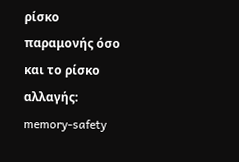ρίσκο παραμονής όσο και το ρίσκο αλλαγής: memory-safety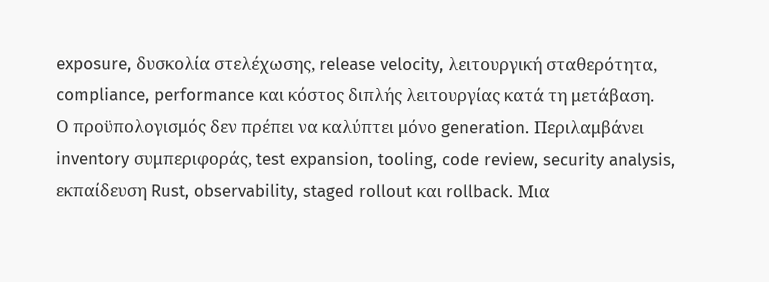exposure, δυσκολία στελέχωσης, release velocity, λειτουργική σταθερότητα, compliance, performance και κόστος διπλής λειτουργίας κατά τη μετάβαση.
Ο προϋπολογισμός δεν πρέπει να καλύπτει μόνο generation. Περιλαμβάνει inventory συμπεριφοράς, test expansion, tooling, code review, security analysis, εκπαίδευση Rust, observability, staged rollout και rollback. Μια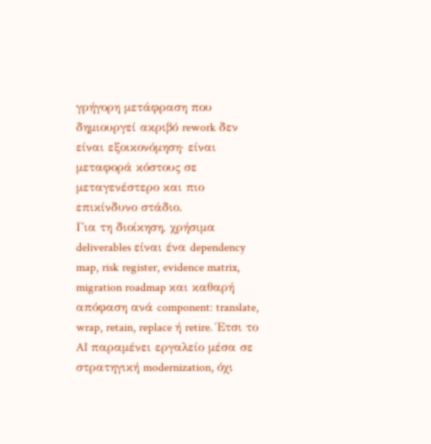γρήγορη μετάφραση που δημιουργεί ακριβό rework δεν είναι εξοικονόμηση· είναι μεταφορά κόστους σε μεταγενέστερο και πιο επικίνδυνο στάδιο.
Για τη διοίκηση, χρήσιμα deliverables είναι ένα dependency map, risk register, evidence matrix, migration roadmap και καθαρή απόφαση ανά component: translate, wrap, retain, replace ή retire. Έτσι το AI παραμένει εργαλείο μέσα σε στρατηγική modernization, όχι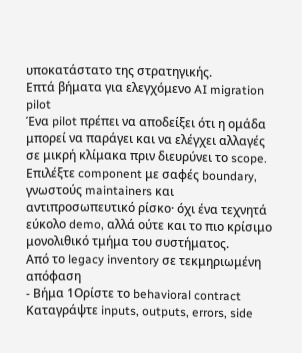υποκατάστατο της στρατηγικής.
Επτά βήματα για ελεγχόμενο AI migration pilot
Ένα pilot πρέπει να αποδείξει ότι η ομάδα μπορεί να παράγει και να ελέγχει αλλαγές σε μικρή κλίμακα πριν διευρύνει το scope. Επιλέξτε component με σαφές boundary, γνωστούς maintainers και αντιπροσωπευτικό ρίσκο· όχι ένα τεχνητά εύκολο demo, αλλά ούτε και το πιο κρίσιμο μονολιθικό τμήμα του συστήματος.
Από το legacy inventory σε τεκμηριωμένη απόφαση
- Βήμα 1Ορίστε το behavioral contract
Καταγράψτε inputs, outputs, errors, side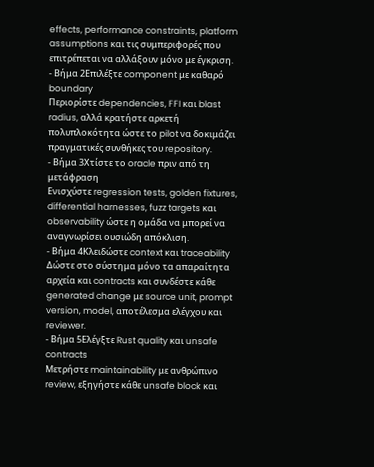effects, performance constraints, platform assumptions και τις συμπεριφορές που επιτρέπεται να αλλάξουν μόνο με έγκριση.
- Βήμα 2Επιλέξτε component με καθαρό boundary
Περιορίστε dependencies, FFI και blast radius, αλλά κρατήστε αρκετή πολυπλοκότητα ώστε το pilot να δοκιμάζει πραγματικές συνθήκες του repository.
- Βήμα 3Χτίστε το oracle πριν από τη μετάφραση
Ενισχύστε regression tests, golden fixtures, differential harnesses, fuzz targets και observability ώστε η ομάδα να μπορεί να αναγνωρίσει ουσιώδη απόκλιση.
- Βήμα 4Κλειδώστε context και traceability
Δώστε στο σύστημα μόνο τα απαραίτητα αρχεία και contracts και συνδέστε κάθε generated change με source unit, prompt version, model, αποτέλεσμα ελέγχου και reviewer.
- Βήμα 5Ελέγξτε Rust quality και unsafe contracts
Μετρήστε maintainability με ανθρώπινο review, εξηγήστε κάθε unsafe block και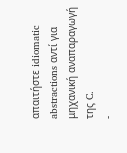απαιτήστε idiomatic abstractions αντί για μηχανική αναπαραγωγή της C.
-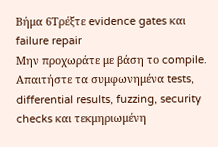Βήμα 6Τρέξτε evidence gates και failure repair
Μην προχωράτε με βάση το compile. Απαιτήστε τα συμφωνημένα tests, differential results, fuzzing, security checks και τεκμηριωμένη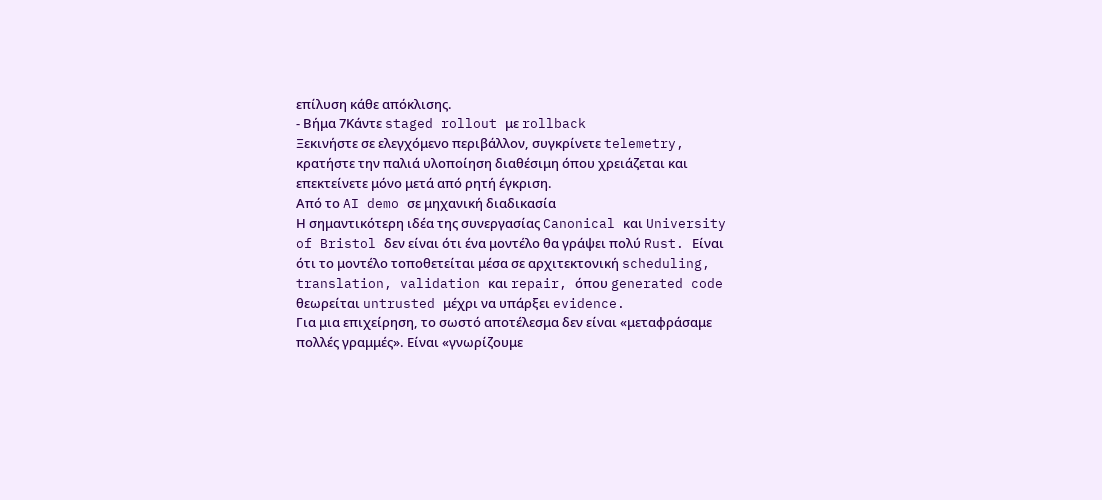επίλυση κάθε απόκλισης.
- Βήμα 7Κάντε staged rollout με rollback
Ξεκινήστε σε ελεγχόμενο περιβάλλον, συγκρίνετε telemetry, κρατήστε την παλιά υλοποίηση διαθέσιμη όπου χρειάζεται και επεκτείνετε μόνο μετά από ρητή έγκριση.
Από το AI demo σε μηχανική διαδικασία
Η σημαντικότερη ιδέα της συνεργασίας Canonical και University of Bristol δεν είναι ότι ένα μοντέλο θα γράψει πολύ Rust. Είναι ότι το μοντέλο τοποθετείται μέσα σε αρχιτεκτονική scheduling, translation, validation και repair, όπου generated code θεωρείται untrusted μέχρι να υπάρξει evidence.
Για μια επιχείρηση, το σωστό αποτέλεσμα δεν είναι «μεταφράσαμε πολλές γραμμές». Είναι «γνωρίζουμε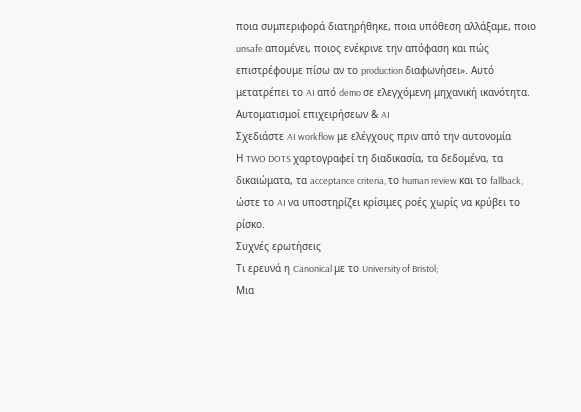ποια συμπεριφορά διατηρήθηκε, ποια υπόθεση αλλάξαμε, ποιο unsafe απομένει, ποιος ενέκρινε την απόφαση και πώς επιστρέφουμε πίσω αν το production διαφωνήσει». Αυτό μετατρέπει το AI από demo σε ελεγχόμενη μηχανική ικανότητα.
Αυτοματισμοί επιχειρήσεων & AI
Σχεδιάστε AI workflow με ελέγχους πριν από την αυτονομία
Η TWO DOTS χαρτογραφεί τη διαδικασία, τα δεδομένα, τα δικαιώματα, τα acceptance criteria, το human review και το fallback, ώστε το AI να υποστηρίζει κρίσιμες ροές χωρίς να κρύβει το ρίσκο.
Συχνές ερωτήσεις
Τι ερευνά η Canonical με το University of Bristol;
Μια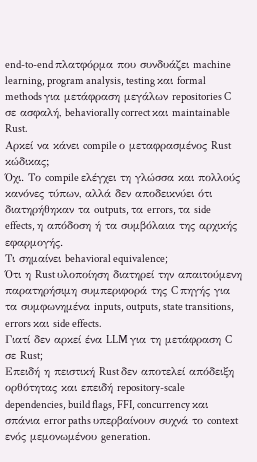end-to-end πλατφόρμα που συνδυάζει machine learning, program analysis, testing και formal methods για μετάφραση μεγάλων repositories C σε ασφαλή, behaviorally correct και maintainable Rust.
Αρκεί να κάνει compile ο μεταφρασμένος Rust κώδικας;
Όχι. Το compile ελέγχει τη γλώσσα και πολλούς κανόνες τύπων, αλλά δεν αποδεικνύει ότι διατηρήθηκαν τα outputs, τα errors, τα side effects, η απόδοση ή τα συμβόλαια της αρχικής εφαρμογής.
Τι σημαίνει behavioral equivalence;
Ότι η Rust υλοποίηση διατηρεί την απαιτούμενη παρατηρήσιμη συμπεριφορά της C πηγής για τα συμφωνημένα inputs, outputs, state transitions, errors και side effects.
Γιατί δεν αρκεί ένα LLM για τη μετάφραση C σε Rust;
Επειδή η πειστική Rust δεν αποτελεί απόδειξη ορθότητας και επειδή repository-scale dependencies, build flags, FFI, concurrency και σπάνια error paths υπερβαίνουν συχνά το context ενός μεμονωμένου generation.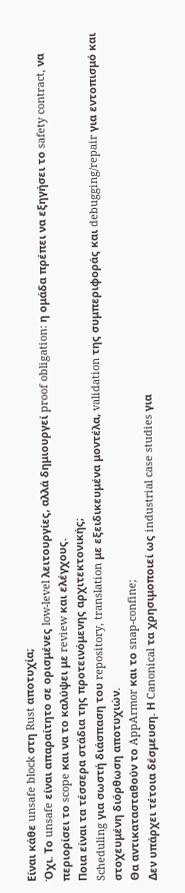Είναι κάθε unsafe block στη Rust αποτυχία;
Όχι. Το unsafe είναι απαραίτητο σε ορισμένες low-level λειτουργίες, αλλά δημιουργεί proof obligation: η ομάδα πρέπει να εξηγήσει το safety contract, να περιορίσει το scope και να το καλύψει με review και ελέγχους.
Ποια είναι τα τέσσερα στάδια της προτεινόμενης αρχιτεκτονικής;
Scheduling για σωστή διάσπαση του repository, translation με εξειδικευμένα μοντέλα, validation της συμπεριφοράς και debugging/repair για εντοπισμό και στοχευμένη διόρθωση αποτυχιών.
Θα αντικατασταθούν το AppArmor και το snap-confine;
Δεν υπάρχει τέτοια δέσμευση. Η Canonical τα χρησιμοποιεί ως industrial case studies για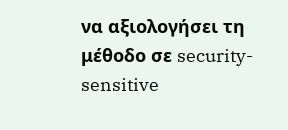να αξιολογήσει τη μέθοδο σε security-sensitive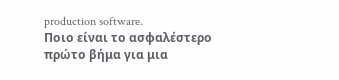production software.
Ποιο είναι το ασφαλέστερο πρώτο βήμα για μια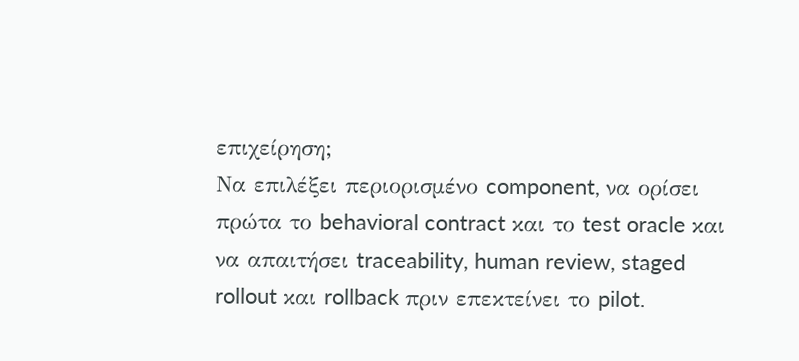επιχείρηση;
Να επιλέξει περιορισμένο component, να ορίσει πρώτα το behavioral contract και το test oracle και να απαιτήσει traceability, human review, staged rollout και rollback πριν επεκτείνει το pilot.